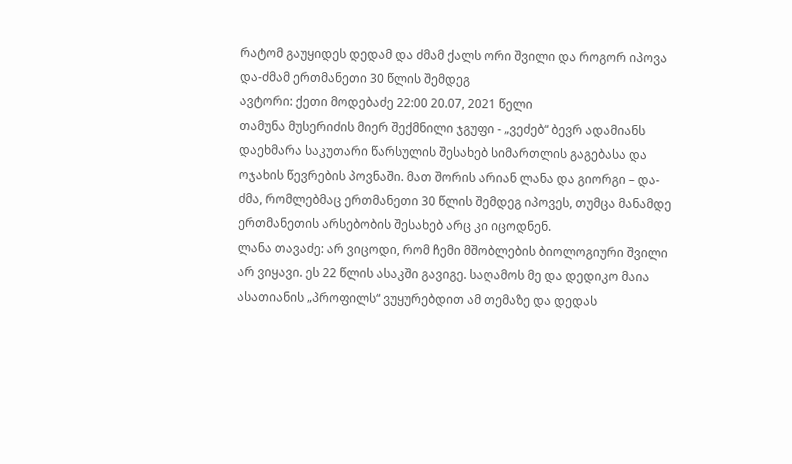რატომ გაუყიდეს დედამ და ძმამ ქალს ორი შვილი და როგორ იპოვა და-ძმამ ერთმანეთი 30 წლის შემდეგ
ავტორი: ქეთი მოდებაძე 22:00 20.07, 2021 წელი
თამუნა მუსერიძის მიერ შექმნილი ჯგუფი - „ვეძებ“ ბევრ ადამიანს დაეხმარა საკუთარი წარსულის შესახებ სიმართლის გაგებასა და ოჯახის წევრების პოვნაში. მათ შორის არიან ლანა და გიორგი – და-ძმა, რომლებმაც ერთმანეთი 30 წლის შემდეგ იპოვეს, თუმცა მანამდე ერთმანეთის არსებობის შესახებ არც კი იცოდნენ.
ლანა თავაძე: არ ვიცოდი, რომ ჩემი მშობლების ბიოლოგიური შვილი არ ვიყავი. ეს 22 წლის ასაკში გავიგე. საღამოს მე და დედიკო მაია ასათიანის „პროფილს“ ვუყურებდით ამ თემაზე და დედას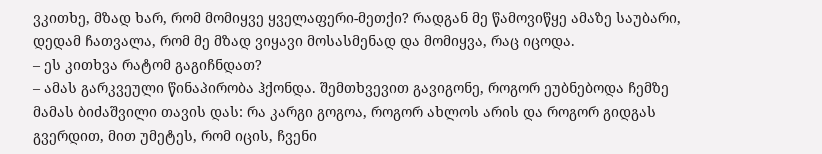ვკითხე, მზად ხარ, რომ მომიყვე ყველაფერი-მეთქი? რადგან მე წამოვიწყე ამაზე საუბარი, დედამ ჩათვალა, რომ მე მზად ვიყავი მოსასმენად და მომიყვა, რაც იცოდა.
– ეს კითხვა რატომ გაგიჩნდათ?
– ამას გარკვეული წინაპირობა ჰქონდა. შემთხვევით გავიგონე, როგორ ეუბნებოდა ჩემზე მამას ბიძაშვილი თავის დას: რა კარგი გოგოა, როგორ ახლოს არის და როგორ გიდგას გვერდით, მით უმეტეს, რომ იცის, ჩვენი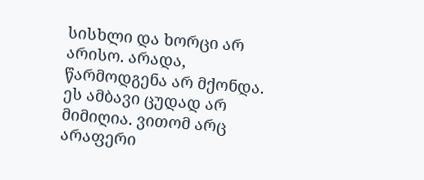სისხლი და ხორცი არ არისო. არადა, წარმოდგენა არ მქონდა. ეს ამბავი ცუდად არ მიმიღია. ვითომ არც არაფერი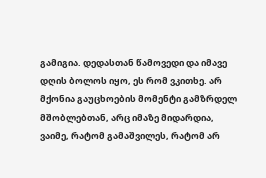გამიგია. დედასთან წამოვედი და იმავე დღის ბოლოს იყო, ეს რომ ვკითხე. არ მქონია გაუცხოების მომენტი გამზრდელ მშობლებთან, არც იმაზე მიდარდია, ვაიმე, რატომ გამაშვილეს, რატომ არ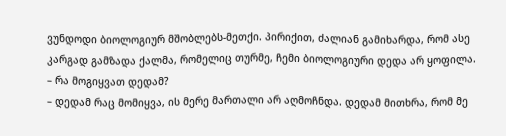ვუნდოდი ბიოლოგიურ მშობლებს-მეთქი. პირიქით, ძალიან გამიხარდა, რომ ასე კარგად გამზადა ქალმა, რომელიც თურმე, ჩემი ბიოლოგიური დედა არ ყოფილა.
– რა მოგიყვათ დედამ?
– დედამ რაც მომიყვა, ის მერე მართალი არ აღმოჩნდა. დედამ მითხრა, რომ მე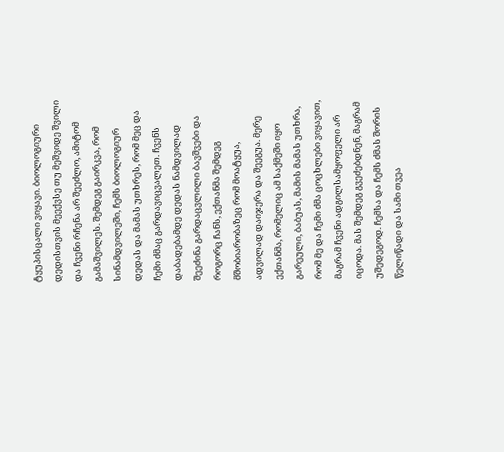ტყუპისცალი ვიყავი. ბიოლოგიური დედისთვის მეექვსე თუ მეშვიდე შვილი და ჩვენი რჩენა არ შეეძლო, ამიტომ გამაშვილეს. შემდეგ გაირკვა, რომ სინამდვილეში, ჩემს ბიოლოგიურ დედას და მამას უთხრეს, რომ მეც და ჩემი ძმაც გარდავიცვალეთ. ჩვენს დაბადებამდე დედას ნამდვილად შეეძინა გარდაცვლილი ბავშვები და როგორც ჩანს, ექთანმა შემდეგ მშობიარობაზეც რომ მოატყუა, ადვილად დაიჯერა და შეეგუა. მერე ექთანმა, რომელიც ამ საქმეში იყო გარეული, ბაბუას, მამის მამას უთხრა, რომ მე და ჩემი ძმა ცოცხლები ვიყავით, მაგრამ ჩვენი ადგილსამყოფელი არ იცოდა. მას შემდეგ გვეძებდნენ, მაგრამ უშედეგოდ. ჩემსა და ჩემს ძმას შორის წელიწადი და სამი თვეა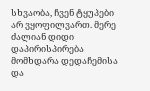სხვაობა, ჩვენ ტყუპები არ ვყოფილვართ. მერე ძალიან დიდი დაპირისპირება მომხდარა დედაჩემისა და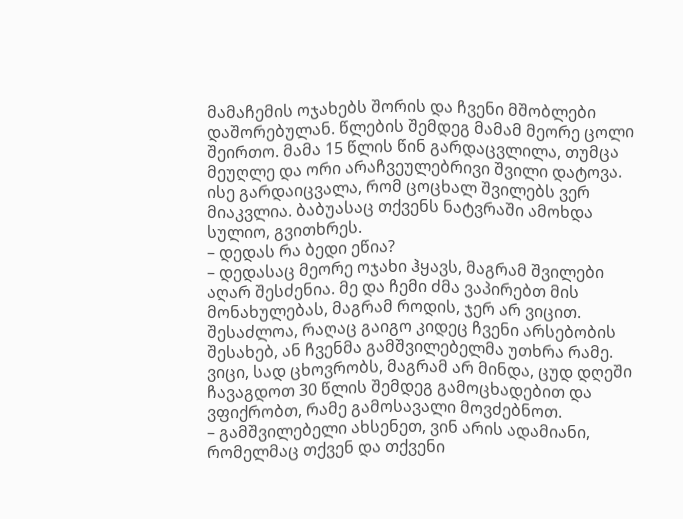მამაჩემის ოჯახებს შორის და ჩვენი მშობლები დაშორებულან. წლების შემდეგ მამამ მეორე ცოლი შეირთო. მამა 15 წლის წინ გარდაცვლილა, თუმცა მეუღლე და ორი არაჩვეულებრივი შვილი დატოვა. ისე გარდაიცვალა, რომ ცოცხალ შვილებს ვერ მიაკვლია. ბაბუასაც თქვენს ნატვრაში ამოხდა სულიო, გვითხრეს.
– დედას რა ბედი ეწია?
– დედასაც მეორე ოჯახი ჰყავს, მაგრამ შვილები აღარ შესძენია. მე და ჩემი ძმა ვაპირებთ მის მონახულებას, მაგრამ როდის, ჯერ არ ვიცით. შესაძლოა, რაღაც გაიგო კიდეც ჩვენი არსებობის შესახებ, ან ჩვენმა გამშვილებელმა უთხრა რამე. ვიცი, სად ცხოვრობს, მაგრამ არ მინდა, ცუდ დღეში ჩავაგდოთ 30 წლის შემდეგ გამოცხადებით და ვფიქრობთ, რამე გამოსავალი მოვძებნოთ.
– გამშვილებელი ახსენეთ, ვინ არის ადამიანი, რომელმაც თქვენ და თქვენი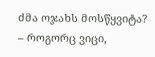ძმა ოჯახს მოსწყვიტა?
– როგორც ვიცი,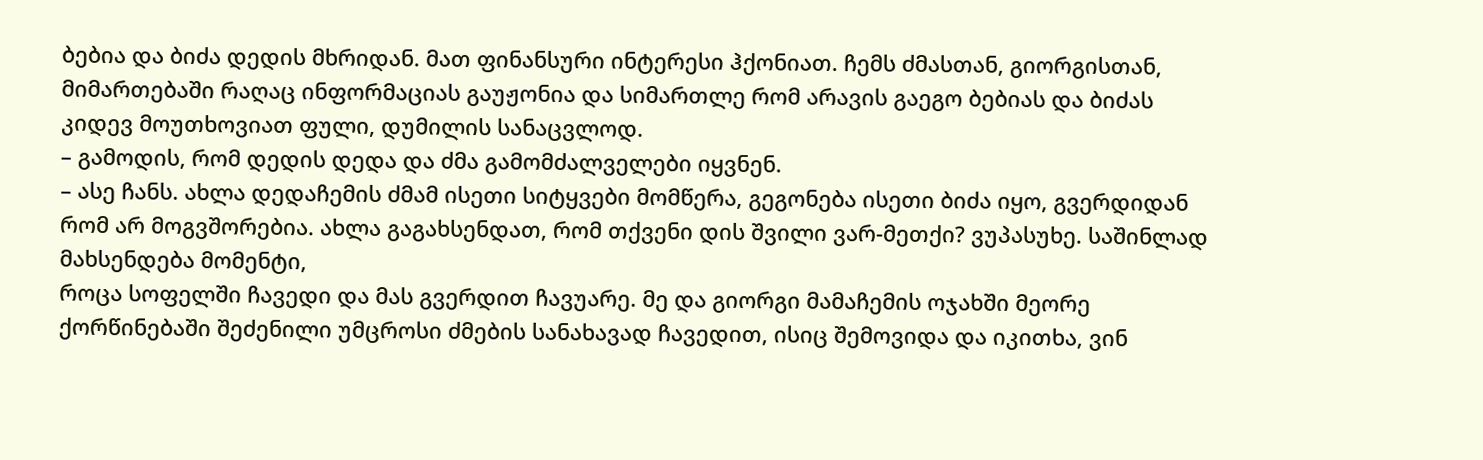ბებია და ბიძა დედის მხრიდან. მათ ფინანსური ინტერესი ჰქონიათ. ჩემს ძმასთან, გიორგისთან, მიმართებაში რაღაც ინფორმაციას გაუჟონია და სიმართლე რომ არავის გაეგო ბებიას და ბიძას კიდევ მოუთხოვიათ ფული, დუმილის სანაცვლოდ.
– გამოდის, რომ დედის დედა და ძმა გამომძალველები იყვნენ.
– ასე ჩანს. ახლა დედაჩემის ძმამ ისეთი სიტყვები მომწერა, გეგონება ისეთი ბიძა იყო, გვერდიდან რომ არ მოგვშორებია. ახლა გაგახსენდათ, რომ თქვენი დის შვილი ვარ-მეთქი? ვუპასუხე. საშინლად მახსენდება მომენტი,
როცა სოფელში ჩავედი და მას გვერდით ჩავუარე. მე და გიორგი მამაჩემის ოჯახში მეორე ქორწინებაში შეძენილი უმცროსი ძმების სანახავად ჩავედით, ისიც შემოვიდა და იკითხა, ვინ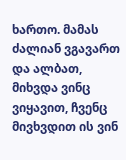ხართო. მამას ძალიან ვგავართ და ალბათ, მიხვდა ვინც ვიყავით, ჩვენც მივხვდით ის ვინ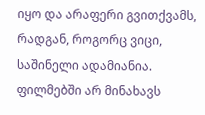იყო და არაფერი გვითქვამს, რადგან, როგორც ვიცი, საშინელი ადამიანია. ფილმებში არ მინახავს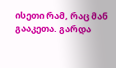ისეთი რამ, რაც მან გააკეთა. გარდა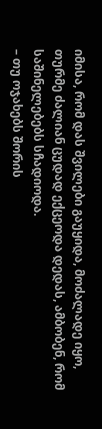იმისა, რომ დას შვილები გაუყიდა, მოძალადე იყო, თურმე ძალიან ცუდად ექცეოდა დედას, ამბობენ, რომ საშინელებებს სჩადიოდა.
– თუ ოჯახებს შორის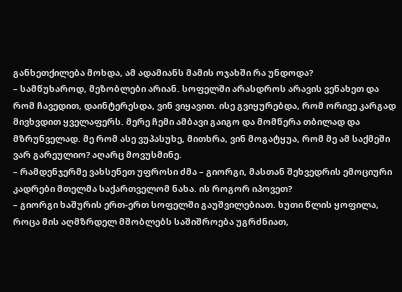განხეთქილება მოხდა, ამ ადამიანს მამის ოჯახში რა უნდოდა?
– სამწუხაროდ, მეზობლები არიან. სოფელში არასდროს არავის ვენახეთ და რომ ჩავედით, დაინტერესდა, ვინ ვიყავით. ისე გვიყურებდა, რომ ორივე კარგად მივხვდით ყველაფერს. მერე ჩემი ამბავი გაიგო და მომწერა თბილად და მზრუნველად. მე რომ ასე ვუპასუხე, მითხრა, ვინ მოგატყუა, რომ მე ამ საქმეში ვარ გარეულიო? აღარც მოვუსმინე.
– რამდენჯერმე ვახსენეთ უფროსი ძმა – გიორგი, მასთან შეხვედრის ემოციური კადრები მთელმა საქართველომ ნახა. ის როგორ იპოვეთ?
– გიორგი ხაშურის ერთ-ერთ სოფელში გაუშვილებიათ. ხუთი წლის ყოფილა, როცა მის აღმზრდელ მშობლებს საშიშროება უგრძნიათ,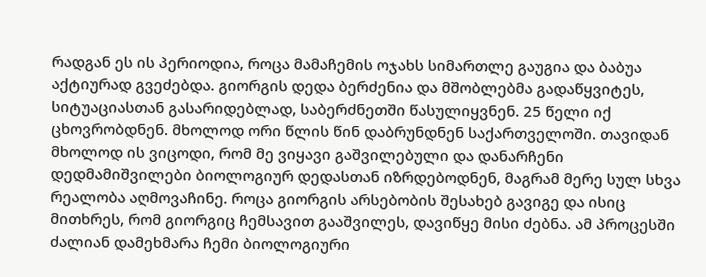რადგან ეს ის პერიოდია, როცა მამაჩემის ოჯახს სიმართლე გაუგია და ბაბუა აქტიურად გვეძებდა. გიორგის დედა ბერძენია და მშობლებმა გადაწყვიტეს, სიტუაციასთან გასარიდებლად, საბერძნეთში წასულიყვნენ. 25 წელი იქ ცხოვრობდნენ. მხოლოდ ორი წლის წინ დაბრუნდნენ საქართველოში. თავიდან მხოლოდ ის ვიცოდი, რომ მე ვიყავი გაშვილებული და დანარჩენი დედმამიშვილები ბიოლოგიურ დედასთან იზრდებოდნენ, მაგრამ მერე სულ სხვა რეალობა აღმოვაჩინე. როცა გიორგის არსებობის შესახებ გავიგე და ისიც მითხრეს, რომ გიორგიც ჩემსავით გააშვილეს, დავიწყე მისი ძებნა. ამ პროცესში ძალიან დამეხმარა ჩემი ბიოლოგიური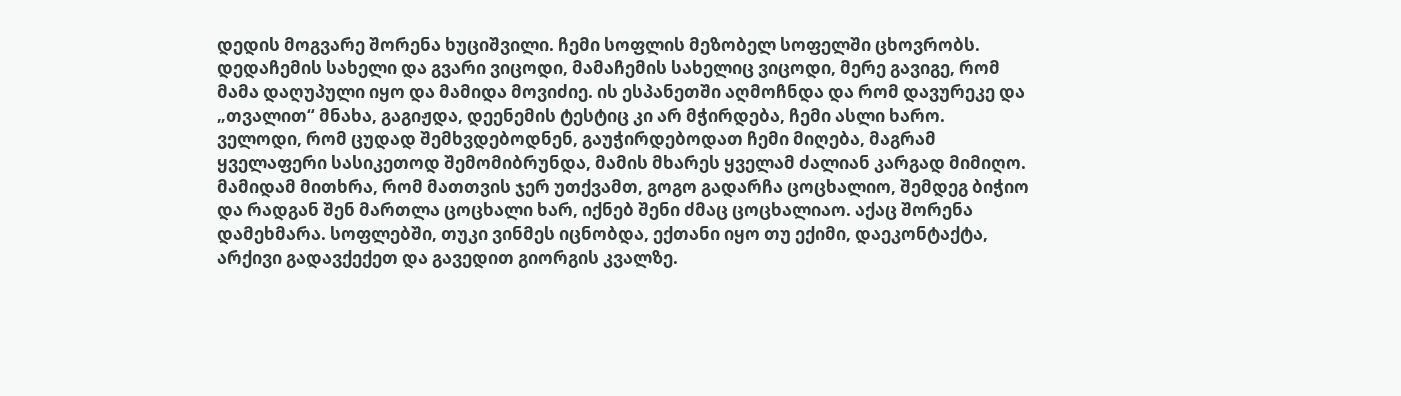დედის მოგვარე შორენა ხუციშვილი. ჩემი სოფლის მეზობელ სოფელში ცხოვრობს. დედაჩემის სახელი და გვარი ვიცოდი, მამაჩემის სახელიც ვიცოდი, მერე გავიგე, რომ მამა დაღუპული იყო და მამიდა მოვიძიე. ის ესპანეთში აღმოჩნდა და რომ დავურეკე და „თვალით“ მნახა, გაგიჟდა, დეენემის ტესტიც კი არ მჭირდება, ჩემი ასლი ხარო.
ველოდი, რომ ცუდად შემხვდებოდნენ, გაუჭირდებოდათ ჩემი მიღება, მაგრამ ყველაფერი სასიკეთოდ შემომიბრუნდა, მამის მხარეს ყველამ ძალიან კარგად მიმიღო. მამიდამ მითხრა, რომ მათთვის ჯერ უთქვამთ, გოგო გადარჩა ცოცხალიო, შემდეგ ბიჭიო და რადგან შენ მართლა ცოცხალი ხარ, იქნებ შენი ძმაც ცოცხალიაო. აქაც შორენა დამეხმარა. სოფლებში, თუკი ვინმეს იცნობდა, ექთანი იყო თუ ექიმი, დაეკონტაქტა, არქივი გადავქექეთ და გავედით გიორგის კვალზე.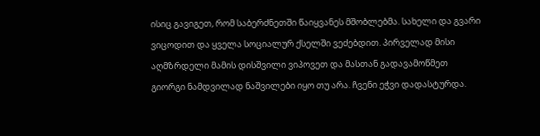ისიც გავიგეთ, რომ საბერძნეთში წაიყვანეს მშობლებმა. სახელი და გვარი ვიცოდით და ყველა სოციალურ ქსელში ვეძებდით. პირველად მისი აღმზრდელი მამის დისშვილი ვიპოვეთ და მასთან გადავამოწმეთ გიორგი ნამდვილად ნაშვილები იყო თუ არა. ჩვენი ეჭვი დადასტურდა.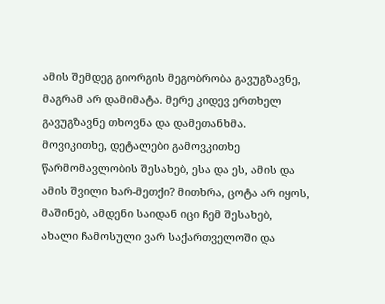ამის შემდეგ გიორგის მეგობრობა გავუგზავნე, მაგრამ არ დამიმატა. მერე კიდევ ერთხელ გავუგზავნე თხოვნა და დამეთანხმა. მოვიკითხე, დეტალები გამოვკითხე წარმომავლობის შესახებ, ესა და ეს, ამის და ამის შვილი ხარ-მეთქი? მითხრა, ცოტა არ იყოს, მაშინებ, ამდენი საიდან იცი ჩემ შესახებ, ახალი ჩამოსული ვარ საქართველოში და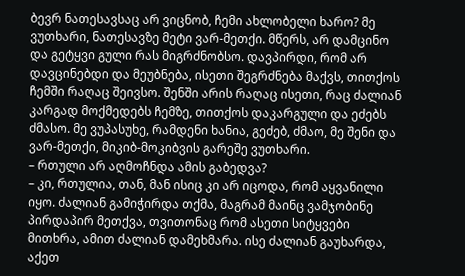ბევრ ნათესავსაც არ ვიცნობ, ჩემი ახლობელი ხარო? მე ვუთხარი, ნათესავზე მეტი ვარ-მეთქი. მწერს, არ დამცინო და გეტყვი გული რას მიგრძნობსო. დავპირდი, რომ არ დავცინებდი და მეუბნება, ისეთი შეგრძნება მაქვს, თითქოს ჩემში რაღაც შეივსო. შენში არის რაღაც ისეთი, რაც ძალიან კარგად მოქმედებს ჩემზე, თითქოს დაკარგული და ეძებს ძმასო. მე ვუპასუხე, რამდენი ხანია, გეძებ, ძმაო, მე შენი და ვარ-მეთქი, მიკიბ-მოკიბვის გარეშე ვუთხარი.
– რთული არ აღმოჩნდა ამის გაბედვა?
– კი, რთულია, თან, მან ისიც კი არ იცოდა, რომ აყვანილი იყო. ძალიან გამიჭირდა თქმა, მაგრამ მაინც ვამჯობინე პირდაპირ მეთქვა, თვითონაც რომ ასეთი სიტყვები მითხრა, ამით ძალიან დამეხმარა. ისე ძალიან გაუხარდა, აქეთ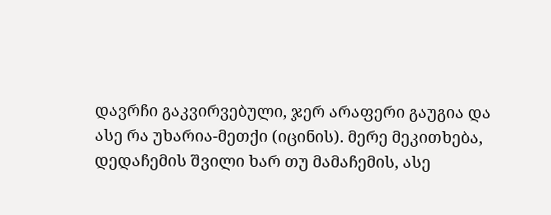დავრჩი გაკვირვებული, ჯერ არაფერი გაუგია და ასე რა უხარია-მეთქი (იცინის). მერე მეკითხება, დედაჩემის შვილი ხარ თუ მამაჩემის, ასე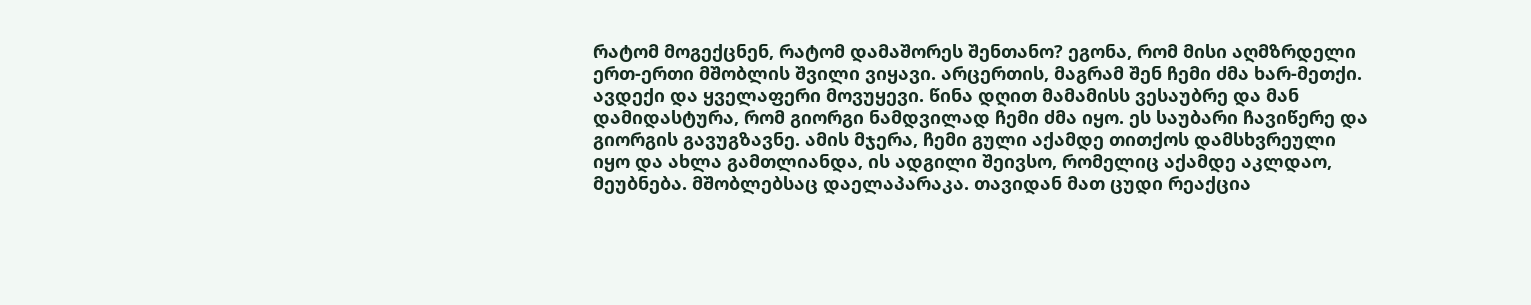რატომ მოგექცნენ, რატომ დამაშორეს შენთანო? ეგონა, რომ მისი აღმზრდელი ერთ-ერთი მშობლის შვილი ვიყავი. არცერთის, მაგრამ შენ ჩემი ძმა ხარ-მეთქი. ავდექი და ყველაფერი მოვუყევი. წინა დღით მამამისს ვესაუბრე და მან დამიდასტურა, რომ გიორგი ნამდვილად ჩემი ძმა იყო. ეს საუბარი ჩავიწერე და გიორგის გავუგზავნე. ამის მჯერა, ჩემი გული აქამდე თითქოს დამსხვრეული იყო და ახლა გამთლიანდა, ის ადგილი შეივსო, რომელიც აქამდე აკლდაო, მეუბნება. მშობლებსაც დაელაპარაკა. თავიდან მათ ცუდი რეაქცია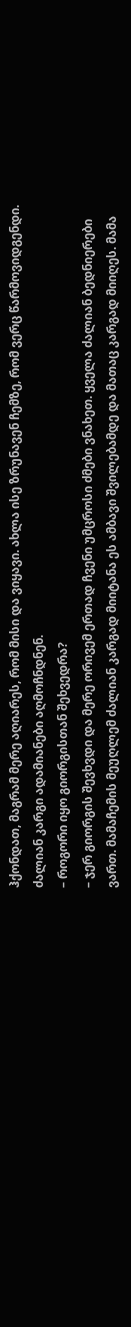ჰქონდათ, მაგრამ მერე აღიარეს, რომ მისი და ვიყავი. ახლა ისე ზრუნავენ ჩემზე, რომ ვერც წარმოვიდგენდი. ძალიან კარგი ადამიანები აღმოჩნდნენ.
– როგორი იყო გიორგისთან შეხვედრა?
– ჯერ გიორგის შევხვდი და მერე ორივემ ერთად ჩვენი უმცროსი ძმები ვნახეთ. ყველა ძალიან ბედნიერები ვართ. მამაჩემის მეუღლემ ძალიან კარგად მიიტანა ეს ამბავი შვილებამდე და მათაც კარგად მიიღეს. მამა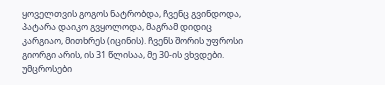ყოველთვის გოგოს ნატრობდა, ჩვენც გვინდოდა, პატარა დაიკო გვყოლოდა, მაგრამ დიდიც კარგიაო, მითხრეს (იცინის). ჩვენს შორის უფროსი გიორგი არის, ის 31 წლისაა, მე 30-ის ვხვდები. უმცროსები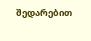შედარებით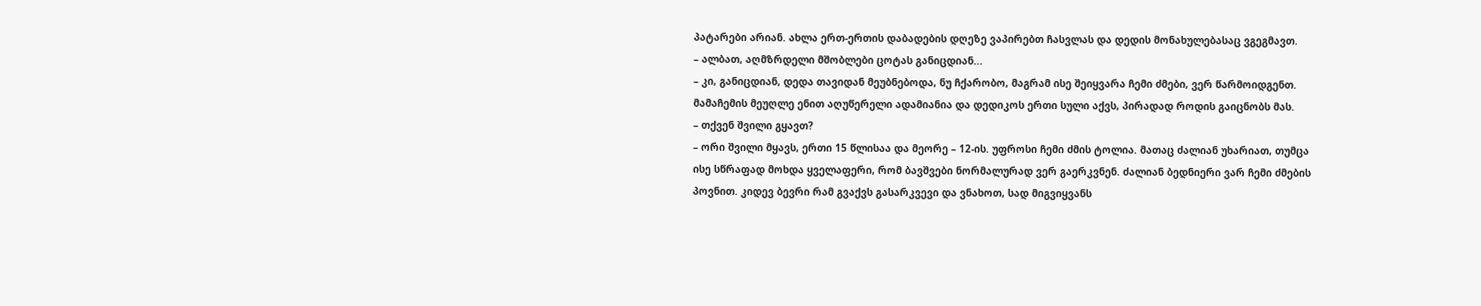პატარები არიან. ახლა ერთ-ერთის დაბადების დღეზე ვაპირებთ ჩასვლას და დედის მონახულებასაც ვგეგმავთ.
– ალბათ, აღმზრდელი მშობლები ცოტას განიცდიან...
– კი, განიცდიან, დედა თავიდან მეუბნებოდა, ნუ ჩქარობო, მაგრამ ისე შეიყვარა ჩემი ძმები, ვერ წარმოიდგენთ. მამაჩემის მეუღლე ენით აღუწერელი ადამიანია და დედიკოს ერთი სული აქვს, პირადად როდის გაიცნობს მას.
– თქვენ შვილი გყავთ?
– ორი შვილი მყავს, ერთი 15 წლისაა და მეორე – 12-ის. უფროსი ჩემი ძმის ტოლია. მათაც ძალიან უხარიათ, თუმცა ისე სწრაფად მოხდა ყველაფერი, რომ ბავშვები ნორმალურად ვერ გაერკვნენ. ძალიან ბედნიერი ვარ ჩემი ძმების პოვნით. კიდევ ბევრი რამ გვაქვს გასარკვევი და ვნახოთ, სად მიგვიყვანს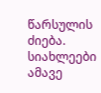წარსულის ძიება.
სიახლეები ამავე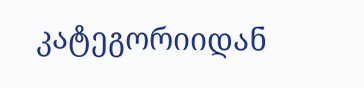კატეგორიიდან